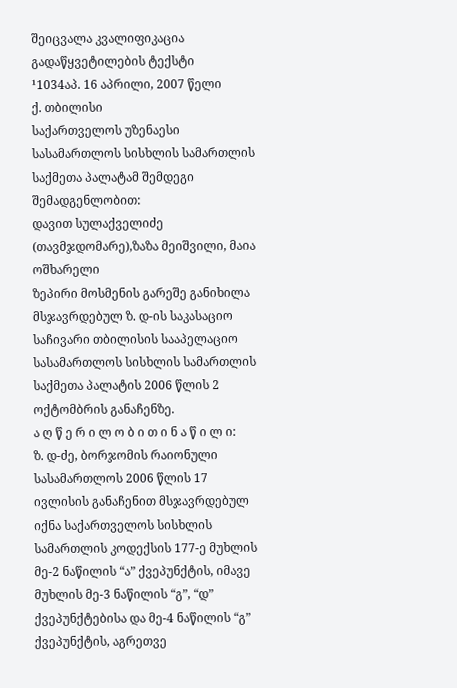შეიცვალა კვალიფიკაცია
გადაწყვეტილების ტექსტი
¹1034აპ. 16 აპრილი, 2007 წელი
ქ. თბილისი
საქართველოს უზენაესი სასამართლოს სისხლის სამართლის საქმეთა პალატამ შემდეგი შემადგენლობით:
დავით სულაქველიძე (თავმჯდომარე),ზაზა მეიშვილი, მაია ოშხარელი
ზეპირი მოსმენის გარეშე განიხილა მსჯავრდებულ ზ. დ-ის საკასაციო საჩივარი თბილისის სააპელაციო სასამართლოს სისხლის სამართლის საქმეთა პალატის 2006 წლის 2 ოქტომბრის განაჩენზე.
ა ღ წ ე რ ი ლ ო ბ ი თ ი ნ ა წ ი ლ ი:
ზ. დ-ძე, ბორჯომის რაიონული სასამართლოს 2006 წლის 17 ივლისის განაჩენით მსჯავრდებულ იქნა საქართველოს სისხლის სამართლის კოდექსის 177-ე მუხლის მე-2 ნაწილის “ა” ქვეპუნქტის, იმავე მუხლის მე-3 ნაწილის “გ”, “დ” ქვეპუნქტებისა და მე-4 ნაწილის “გ” ქვეპუნქტის, აგრეთვე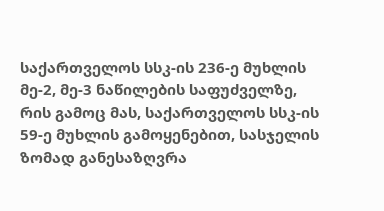საქართველოს სსკ-ის 236-ე მუხლის მე-2, მე-3 ნაწილების საფუძველზე, რის გამოც მას, საქართველოს სსკ-ის 59-ე მუხლის გამოყენებით, სასჯელის ზომად განესაზღვრა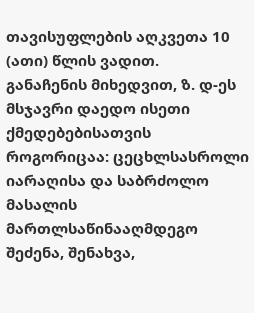თავისუფლების აღკვეთა 10 (ათი) წლის ვადით.
განაჩენის მიხედვით, ზ. დ-ეს მსჯავრი დაედო ისეთი ქმედებებისათვის როგორიცაა: ცეცხლსასროლი იარაღისა და საბრძოლო მასალის მართლსაწინააღმდეგო შეძენა, შენახვა,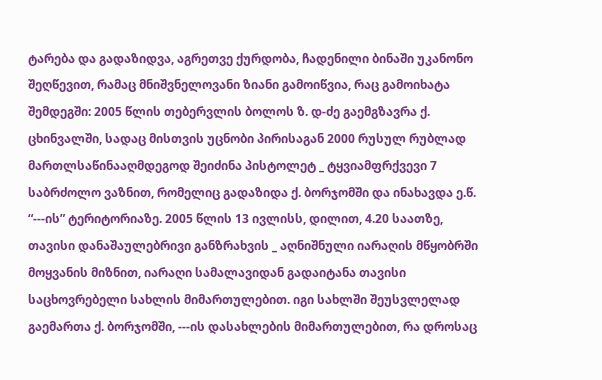ტარება და გადაზიდვა, აგრეთვე ქურდობა, ჩადენილი ბინაში უკანონო შეღწევით, რამაც მნიშვნელოვანი ზიანი გამოიწვია, რაც გამოიხატა შემდეგში: 2005 წლის თებერვლის ბოლოს ზ. დ-ძე გაემგზავრა ქ. ცხინვალში, სადაც მისთვის უცნობი პირისაგან 2000 რუსულ რუბლად მართლსაწინააღმდეგოდ შეიძინა პისტოლეტ _ ტყვიამფრქვევი 7 საბრძოლო ვაზნით, რომელიც გადაზიდა ქ. ბორჯომში და ინახავდა ე.წ. “---ის” ტერიტორიაზე. 2005 წლის 13 ივლისს, დილით, 4.20 საათზე, თავისი დანაშაულებრივი განზრახვის _ აღნიშნული იარაღის მწყობრში მოყვანის მიზნით, იარაღი სამალავიდან გადაიტანა თავისი საცხოვრებელი სახლის მიმართულებით. იგი სახლში შეუსვლელად გაემართა ქ. ბორჯომში, ---ის დასახლების მიმართულებით, რა დროსაც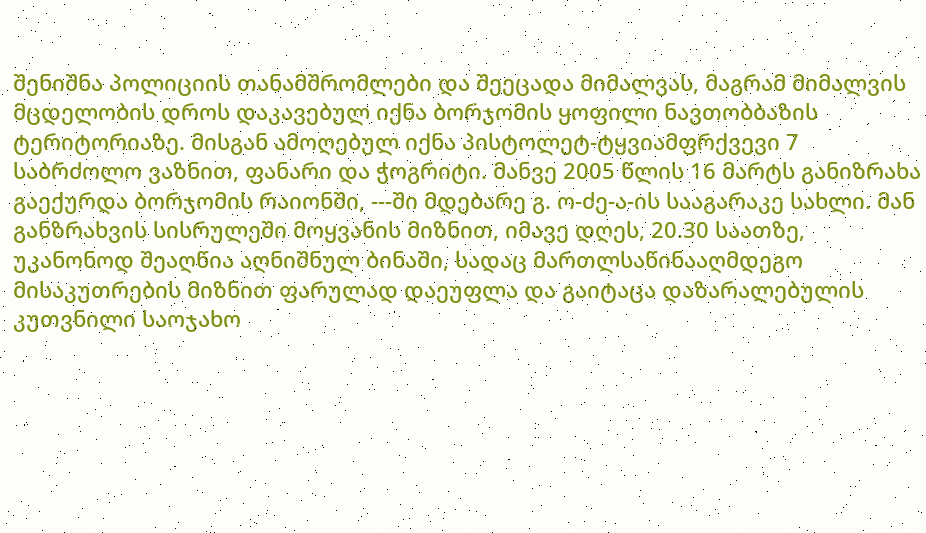შენიშნა პოლიციის თანამშრომლები და შეეცადა მიმალვას, მაგრამ მიმალვის მცდელობის დროს დაკავებულ იქნა ბორჯომის ყოფილი ნავთობბაზის ტერიტორიაზე. მისგან ამოღებულ იქნა პისტოლეტ-ტყვიამფრქვევი 7 საბრძოლო ვაზნით, ფანარი და ჭოგრიტი. მანვე 2005 წლის 16 მარტს განიზრახა გაექურდა ბორჯომის რაიონში, ---ში მდებარე გ. ო-ძე-ა-ის სააგარაკე სახლი. მან განზრახვის სისრულეში მოყვანის მიზნით, იმავე დღეს, 20.30 საათზე, უკანონოდ შეაღწია აღნიშნულ ბინაში, სადაც მართლსაწინააღმდეგო მისაკუთრების მიზნით ფარულად დაეუფლა და გაიტაცა დაზარალებულის კუთვნილი საოჯახო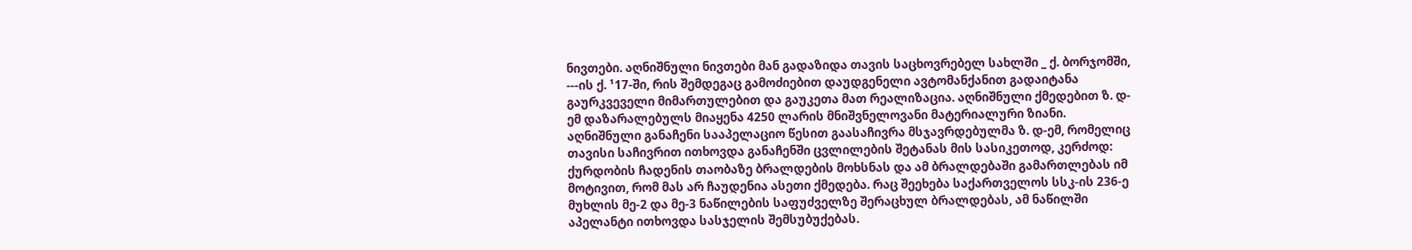ნივთები. აღნიშნული ნივთები მან გადაზიდა თავის საცხოვრებელ სახლში _ ქ. ბორჯომში, ---ის ქ. ¹17-ში, რის შემდეგაც გამოძიებით დაუდგენელი ავტომანქანით გადაიტანა გაურკვეველი მიმართულებით და გაუკეთა მათ რეალიზაცია. აღნიშნული ქმედებით ზ. დ-ემ დაზარალებულს მიაყენა 4250 ლარის მნიშვნელოვანი მატერიალური ზიანი.
აღნიშნული განაჩენი სააპელაციო წესით გაასაჩივრა მსჯავრდებულმა ზ. დ-ემ, რომელიც თავისი საჩივრით ითხოვდა განაჩენში ცვლილების შეტანას მის სასიკეთოდ, კერძოდ: ქურდობის ჩადენის თაობაზე ბრალდების მოხსნას და ამ ბრალდებაში გამართლებას იმ მოტივით, რომ მას არ ჩაუდენია ასეთი ქმედება. რაც შეეხება საქართველოს სსკ-ის 236-ე მუხლის მე-2 და მე-3 ნაწილების საფუძველზე შერაცხულ ბრალდებას, ამ ნაწილში აპელანტი ითხოვდა სასჯელის შემსუბუქებას.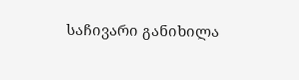საჩივარი განიხილა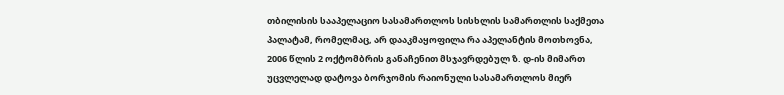თბილისის სააპელაციო სასამართლოს სისხლის სამართლის საქმეთა პალატამ, რომელმაც, არ დააკმაყოფილა რა აპელანტის მოთხოვნა, 2006 წლის 2 ოქტომბრის განაჩენით მსჯავრდებულ ზ. დ-ის მიმართ უცვლელად დატოვა ბორჯომის რაიონული სასამართლოს მიერ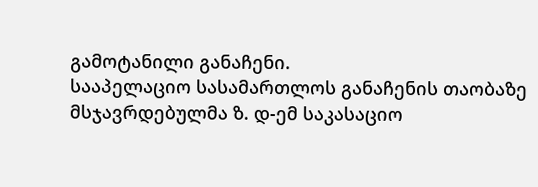გამოტანილი განაჩენი.
სააპელაციო სასამართლოს განაჩენის თაობაზე მსჯავრდებულმა ზ. დ-ემ საკასაციო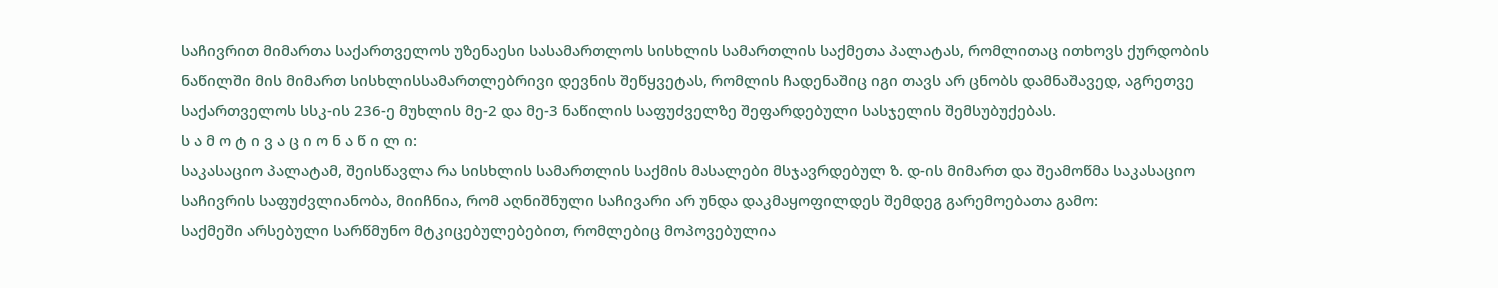საჩივრით მიმართა საქართველოს უზენაესი სასამართლოს სისხლის სამართლის საქმეთა პალატას, რომლითაც ითხოვს ქურდობის ნაწილში მის მიმართ სისხლისსამართლებრივი დევნის შეწყვეტას, რომლის ჩადენაშიც იგი თავს არ ცნობს დამნაშავედ, აგრეთვე საქართველოს სსკ-ის 236-ე მუხლის მე-2 და მე-3 ნაწილის საფუძველზე შეფარდებული სასჯელის შემსუბუქებას.
ს ა მ ო ტ ი ვ ა ც ი ო ნ ა წ ი ლ ი:
საკასაციო პალატამ, შეისწავლა რა სისხლის სამართლის საქმის მასალები მსჯავრდებულ ზ. დ-ის მიმართ და შეამოწმა საკასაციო საჩივრის საფუძვლიანობა, მიიჩნია, რომ აღნიშნული საჩივარი არ უნდა დაკმაყოფილდეს შემდეგ გარემოებათა გამო:
საქმეში არსებული სარწმუნო მტკიცებულებებით, რომლებიც მოპოვებულია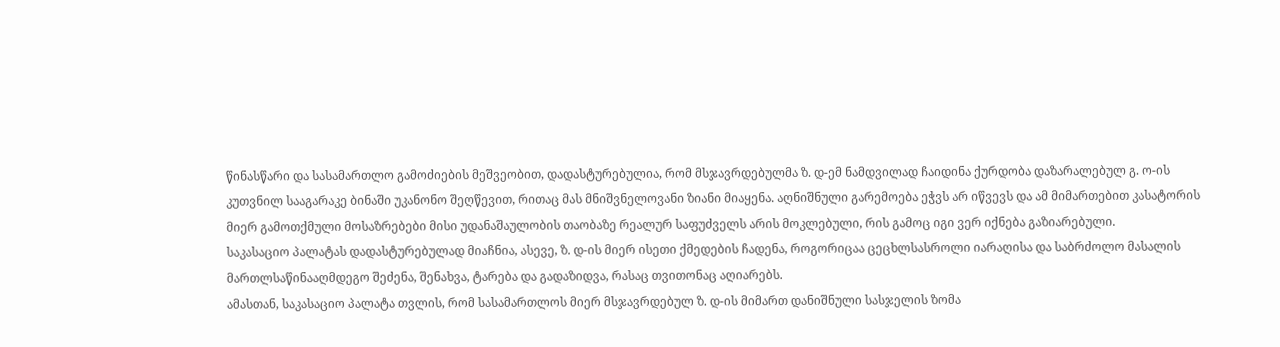წინასწარი და სასამართლო გამოძიების მეშვეობით, დადასტურებულია, რომ მსჯავრდებულმა ზ. დ-ემ ნამდვილად ჩაიდინა ქურდობა დაზარალებულ გ. ო-ის კუთვნილ სააგარაკე ბინაში უკანონო შეღწევით, რითაც მას მნიშვნელოვანი ზიანი მიაყენა. აღნიშნული გარემოება ეჭვს არ იწვევს და ამ მიმართებით კასატორის მიერ გამოთქმული მოსაზრებები მისი უდანაშაულობის თაობაზე რეალურ საფუძველს არის მოკლებული, რის გამოც იგი ვერ იქნება გაზიარებული.
საკასაციო პალატას დადასტურებულად მიაჩნია, ასევე, ზ. დ-ის მიერ ისეთი ქმედების ჩადენა, როგორიცაა ცეცხლსასროლი იარაღისა და საბრძოლო მასალის მართლსაწინააღმდეგო შეძენა, შენახვა, ტარება და გადაზიდვა, რასაც თვითონაც აღიარებს.
ამასთან, საკასაციო პალატა თვლის, რომ სასამართლოს მიერ მსჯავრდებულ ზ. დ-ის მიმართ დანიშნული სასჯელის ზომა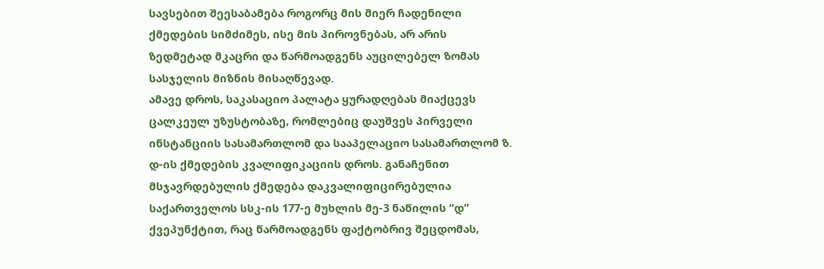სავსებით შეესაბამება როგორც მის მიერ ჩადენილი ქმედების სიმძიმეს, ისე მის პიროვნებას, არ არის ზედმეტად მკაცრი და წარმოადგენს აუცილებელ ზომას სასჯელის მიზნის მისაღწევად.
ამავე დროს, საკასაციო პალატა ყურადღებას მიაქცევს ცალკეულ უზუსტობაზე, რომლებიც დაუშვეს პირველი ინსტანციის სასამართლომ და სააპელაციო სასამართლომ ზ. დ-ის ქმედების კვალიფიკაციის დროს. განაჩენით მსჯავრდებულის ქმედება დაკვალიფიცირებულია საქართველოს სსკ-ის 177-ე მუხლის მე-3 ნაწილის “დ” ქვეპუნქტით, რაც წარმოადგენს ფაქტობრივ შეცდომას,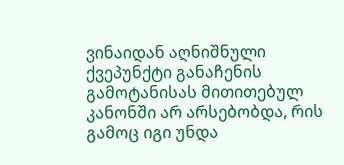ვინაიდან აღნიშნული ქვეპუნქტი განაჩენის გამოტანისას მითითებულ კანონში არ არსებობდა, რის გამოც იგი უნდა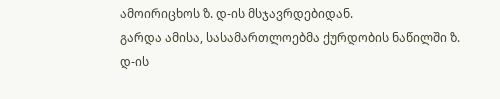ამოირიცხოს ზ. დ-ის მსჯავრდებიდან.
გარდა ამისა, სასამართლოებმა ქურდობის ნაწილში ზ. დ-ის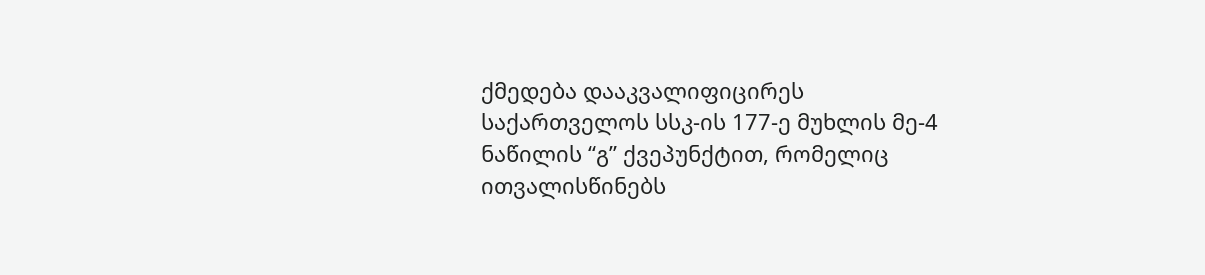ქმედება დააკვალიფიცირეს საქართველოს სსკ-ის 177-ე მუხლის მე-4 ნაწილის “გ” ქვეპუნქტით, რომელიც ითვალისწინებს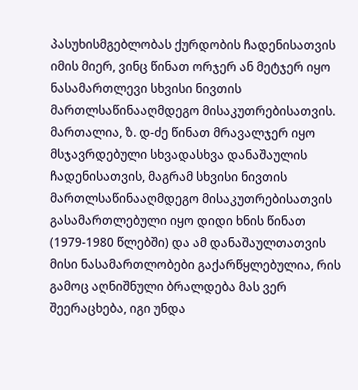პასუხისმგებლობას ქურდობის ჩადენისათვის იმის მიერ, ვინც წინათ ორჯერ ან მეტჯერ იყო ნასამართლევი სხვისი ნივთის მართლსაწინააღმდეგო მისაკუთრებისათვის. მართალია, ზ. დ-ძე წინათ მრავალჯერ იყო მსჯავრდებული სხვადასხვა დანაშაულის ჩადენისათვის, მაგრამ სხვისი ნივთის მართლსაწინააღმდეგო მისაკუთრებისათვის გასამართლებული იყო დიდი ხნის წინათ (1979-1980 წლებში) და ამ დანაშაულთათვის მისი ნასამართლობები გაქარწყლებულია, რის გამოც აღნიშნული ბრალდება მას ვერ შეერაცხება, იგი უნდა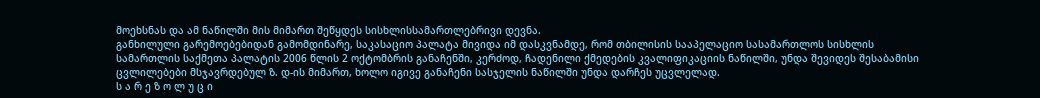მოეხსნას და ამ ნაწილში მის მიმართ შეწყდეს სისხლისსამართლებრივი დევნა.
განხილული გარემოებებიდან გამომდინარე, საკასაციო პალატა მივიდა იმ დასკვნამდე, რომ თბილისის სააპელაციო სასამართლოს სისხლის სამართლის საქმეთა პალატის 2006 წლის 2 ოქტომბრის განაჩენში, კერძოდ, ჩადენილი ქმედების კვალიფიკაციის ნაწილში, უნდა შევიდეს შესაბამისი ცვლილებები მსჯავრდებულ ზ. დ-ის მიმართ, ხოლო იგივე განაჩენი სასჯელის ნაწილში უნდა დარჩეს უცვლელად.
ს ა რ ე ზ ო ლ უ ც ი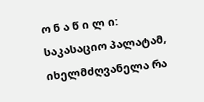ო ნ ა წ ი ლ ი:
საკასაციო პალატამ, იხელმძღვანელა რა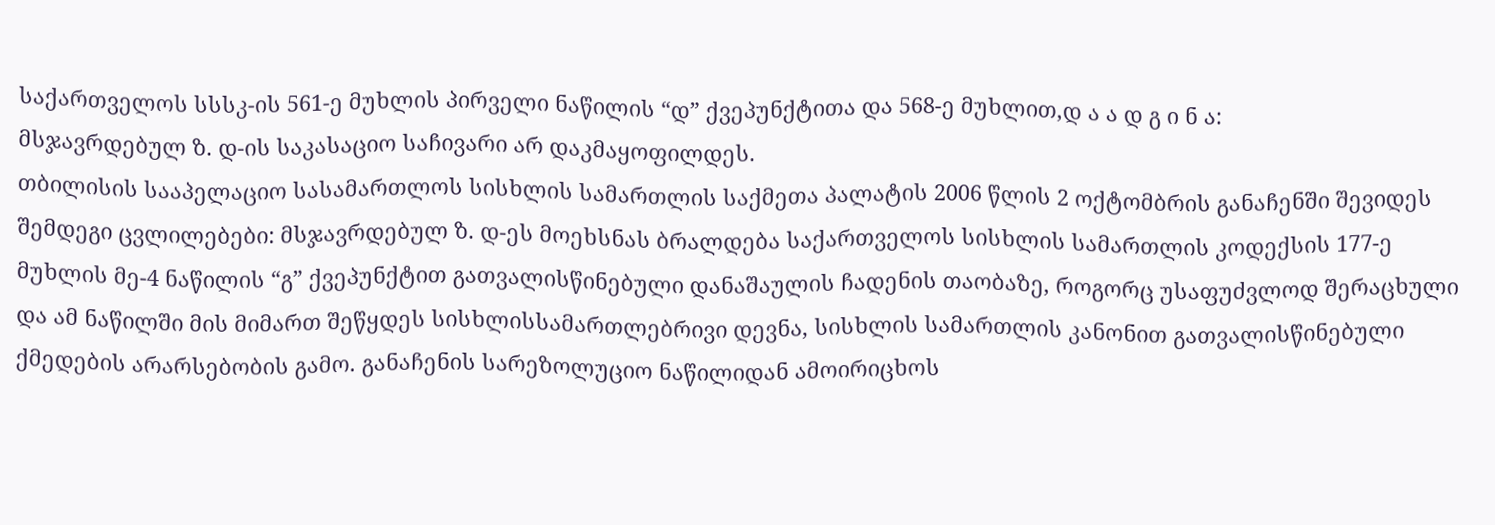საქართველოს სსსკ-ის 561-ე მუხლის პირველი ნაწილის “დ” ქვეპუნქტითა და 568-ე მუხლით,დ ა ა დ გ ი ნ ა:
მსჯავრდებულ ზ. დ-ის საკასაციო საჩივარი არ დაკმაყოფილდეს.
თბილისის სააპელაციო სასამართლოს სისხლის სამართლის საქმეთა პალატის 2006 წლის 2 ოქტომბრის განაჩენში შევიდეს შემდეგი ცვლილებები: მსჯავრდებულ ზ. დ-ეს მოეხსნას ბრალდება საქართველოს სისხლის სამართლის კოდექსის 177-ე მუხლის მე-4 ნაწილის “გ” ქვეპუნქტით გათვალისწინებული დანაშაულის ჩადენის თაობაზე, როგორც უსაფუძვლოდ შერაცხული და ამ ნაწილში მის მიმართ შეწყდეს სისხლისსამართლებრივი დევნა, სისხლის სამართლის კანონით გათვალისწინებული ქმედების არარსებობის გამო. განაჩენის სარეზოლუციო ნაწილიდან ამოირიცხოს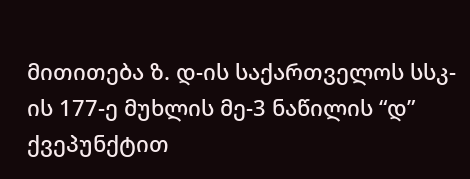მითითება ზ. დ-ის საქართველოს სსკ-ის 177-ე მუხლის მე-3 ნაწილის “დ” ქვეპუნქტით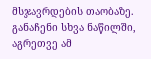მსჯავრდების თაობაზე.
განაჩენი სხვა ნაწილში, აგრეთვე ამ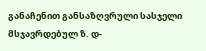განაჩენით განსაზღვრული სასჯელი მსჯავრდებულ ზ. დ-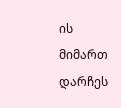ის მიმართ დარჩეს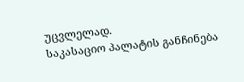უცვლელად.
საკასაციო პალატის განჩინება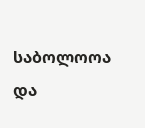საბოლოოა და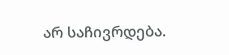არ საჩივრდება.